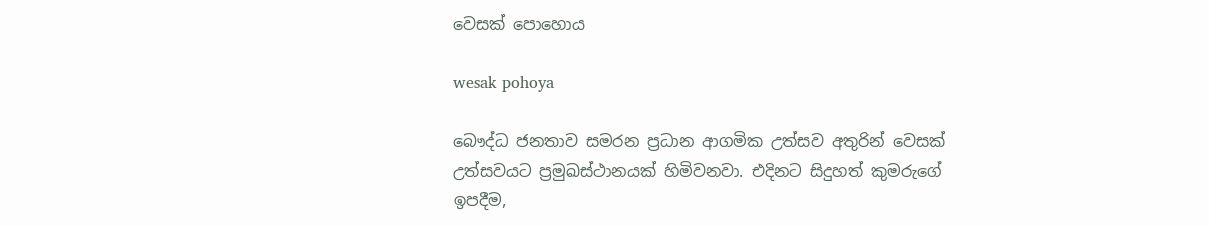වෙසක් පොහොය

wesak pohoya

බෞද්ධ ජනතාව සමරන ප්‍රධාන ආගමික උත්සව අතුරින් වෙසක් උත්සවයට ප්‍රමුඛස්ථානයක් හිමිවනවා. එදිනට සිදුහත් කුමරුගේ ඉපදීම,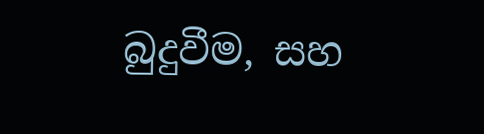බුදුවීම, සහ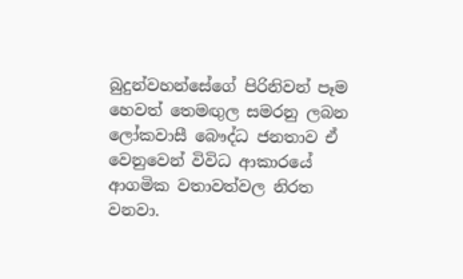බුදුන්වහන්සේගේ පිරිනිවන් පෑම හෙවත් තෙමඟුල සමරනු ලබන ලෝකවාසී බෞද්ධ ජනතාව ඒ වෙනුවෙන් විවිධ ආකාරයේ ආගමික වතාවත්වල නිරත වනවා.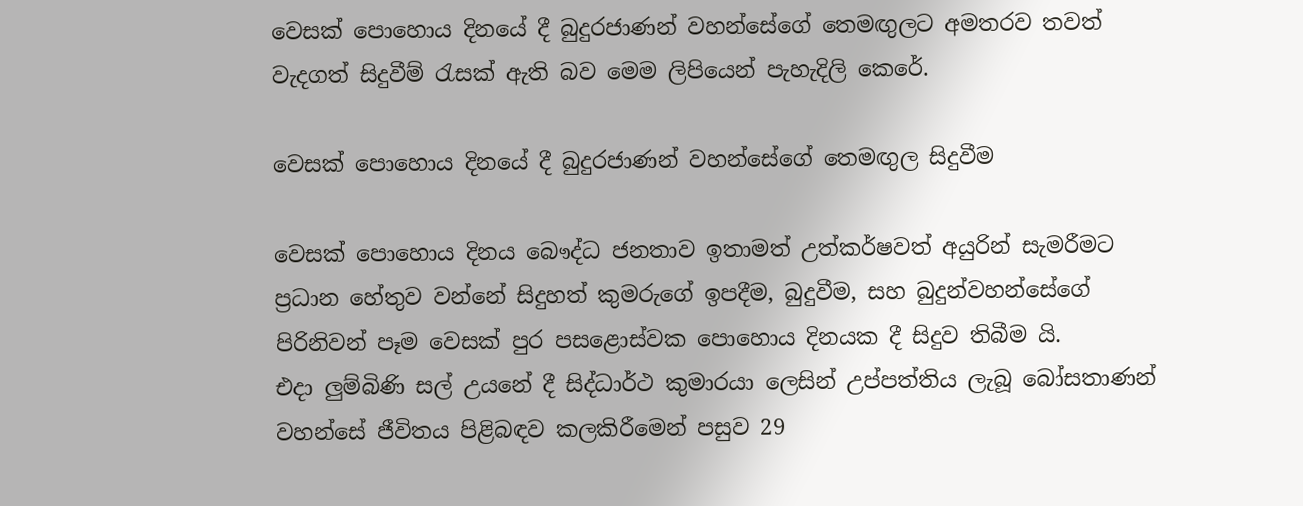වෙසක් පොහොය දිනයේ දී බුදුරජාණන් වහන්සේගේ තෙමඟුලට අමතරව තවත් වැදගත් සිදුවීම් රැසක් ඇති බව මෙම ලිපියෙන් පැහැදිලි කෙරේ.

වෙසක් පොහොය දිනයේ දී බුදුරජාණන් වහන්සේගේ තෙමඟුල සිදුවීම

වෙසක් පොහොය දිනය බෞද්ධ ජනතාව ඉතාමත් උත්කර්ෂවත් අයුරින් සැමරීමට ප්‍රධාන හේතුව වන්නේ සිදුහත් කුමරුගේ ඉපදීම, බුදුවීම, සහ බුදුන්වහන්සේගේ පිරිනිවන් පෑම වෙසක් පුර පසළොස්වක පොහොය දිනයක දී සිදුව තිබීම යි.
එදා ලුම්බිණි සල් උයනේ දී සිද්ධාර්ථ කුමාරයා ලෙසින් උප්පත්තිය ලැබූ බෝසතාණන් වහන්සේ ජීවිතය පිළිබඳව කලකිරීමෙන් පසුව 29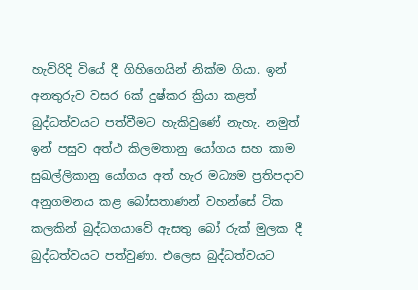හැවිරිදි වියේ දී ගිහිගෙයින් නික්ම ගියා. ඉන් අනතුරුව වසර 6ක් දුෂ්කර ක්‍රියා කළත් බුද්ධත්වයට පත්වීමට හැකිවුණේ නැහැ. නමුත් ඉන් පසුව අත්ථ කිලමතානු යෝගය සහ කාම සුඛල්ලිකානු යෝගය අත් හැර මධ්‍යම ප්‍රතිපදාව අනුගමනය කළ බෝසතාණන් වහන්සේ ටික කලකින් බුද්ධගයාවේ ඇසතු බෝ රුක් මුලක දී බුද්ධත්වයට පත්වුණා. එලෙස බුද්ධත්වයට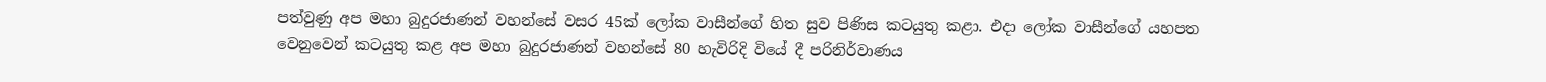පත්වුණු අප මහා බුදුරජාණන් වහන්සේ වසර 45ක් ලෝක වාසීන්ගේ හිත සුව පිණිස කටයුතු කළා. එදා ලෝක වාසීන්ගේ යහපත වෙනුවෙන් කටයුතු කළ අප මහා බුදුරජාණන් වහන්සේ 80 හැවිරිදි වියේ දී පරිනිර්වාණය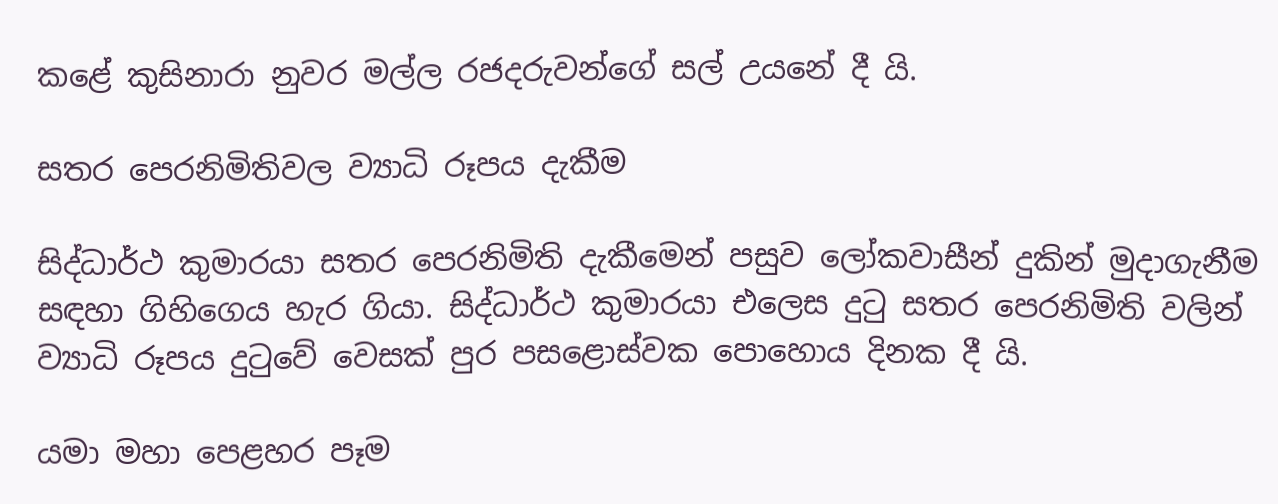කළේ කුසිනාරා නුවර මල්ල රජදරුවන්ගේ සල් උයනේ දී යි.

සතර පෙරනිමිතිවල ව්‍යාධි රූපය දැකීම

සිද්ධාර්ථ කුමාරයා සතර පෙරනිමිති දැකීමෙන් පසුව ලෝකවාසීන් දුකින් මුදාගැනීම සඳහා ගිහිගෙය හැර ගියා. සිද්ධාර්ථ කුමාරයා එලෙස දුටු සතර පෙරනිමිති වලින් ව්‍යාධි රූපය දුටුවේ වෙසක් පුර පසළොස්වක පොහොය දිනක දී යි.

යමා මහා පෙළහර පෑම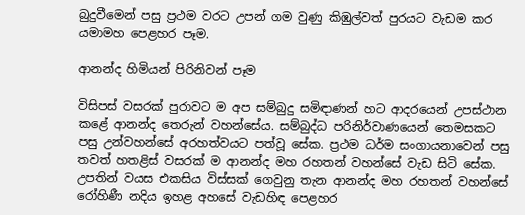බුදුවීමෙන් පසු ප්‍රථම වරට උපන් ගම වුණු කිඹුල්වත් පුරයට වැඩම කර යමාමහ පෙළහර පෑම.

ආනන්ද හිමියන් පිරිනිවන් පෑම

විසිපස් වසරක් පුරාවට ම අප සම්බුදු සමිඳාණන් හට ආදරයෙන් උපස්ථාන කළේ ආනන්ද තෙරුන් වහන්සේය. සම්බුද්ධ පරිනිර්වාණයෙන් තෙමසකට පසු උන්වහන්සේ අරහත්වයට පත්වූ සේක. ප්‍රථම ධර්ම සංගායනාවෙන් පසු තවත් හතළිස් වසරක් ම ආනන්ද මහ රහතන් වහන්සේ වැඩ සිටි සේක. උපතින් වයස එකසිය විස්සක් ගෙවුනු තැන ආනන්ද මහ රහතන් වහන්සේ රෝහිණී නදිය ඉහළ අහසේ වැඩහිඳ පෙළහර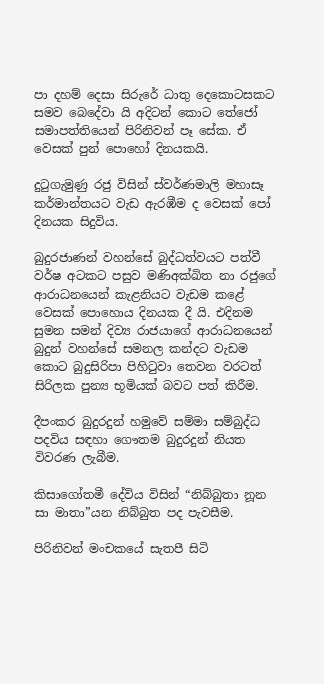පා දහම් දෙසා සිරුරේ ධාතු දෙකොටසකට සමව බෙදේවා යි අදිටන් කොට තේජෝ සමාපත්තියෙන් පිරිනිවන් පෑ සේක. ඒ වෙසක් පුන් පොහෝ දිනයකයි.

දුටුගැමුණු රජු විසින් ස්වර්ණමාලි මහාසෑ කර්මාන්තයට වැඩ ඇරඹීම ද වෙසක් පෝ දිනයක සිදුවිය.

බුදුරජාණන් වහන්සේ බුද්ධත්වයට පත්වී වර්ෂ අටකට පසුව මණිඅක්ඛිත නා රජුගේ ආරාධනයෙන් කැළනියට වැඩම කළේ වෙසක් පොහොය දිනයක දී යි. එදිනම සුමන සමන් දිව්‍ය රාජයාගේ ආරාධනයෙන් බුදුන් වහන්සේ සමනල කන්දට වැඩම කොට බුදුසිරිපා පිහිටුවා තෙවන වරටත් සිරිලක පුන්‍ය භූමියක් බවට පත් කිරීම.

දීපංකර බුදුරදුන් හමුවේ සම්මා සම්බුද්ධ පදවිය සඳහා ගෞතම බුදුරදුන් නියත විවරණ ලැබීම.

කිසාගෝතමී දේවිය විසින් “නිබ්බුතා නූන සා මාතා”යන නිබ්බුත පද පැවසීම.

පිරිනිවන් මංචකයේ සැතපී සිටි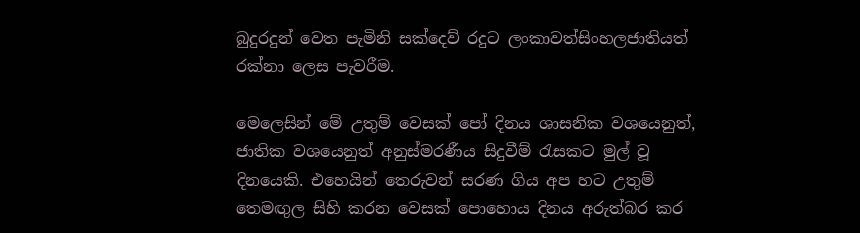බුදුරදුන් වෙත පැමිනි සක්දෙව් රදුට ලංකාවත්සිංහලජාතියත් රක්නා ලෙස පැවරීම.

මෙලෙසින් මේ උතුම් වෙසක් පෝ දිනය ශාසනික වශයෙනුත්, ජාතික වශයෙනුත් අනුස්මරණීය සිදුවීම් රැසකට මුල් වූ දිනයෙකි. එහෙයින් තෙරුවන් සරණ ගිය අප හට උතුම් තෙමඟුල සිහි කරන වෙසක් පොහොය දිනය අරුත්බර කර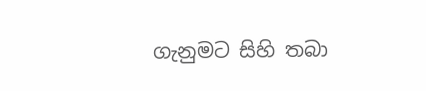ගැනුමට සිහි තබා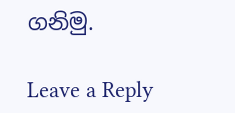ගනිමු.

Leave a Reply